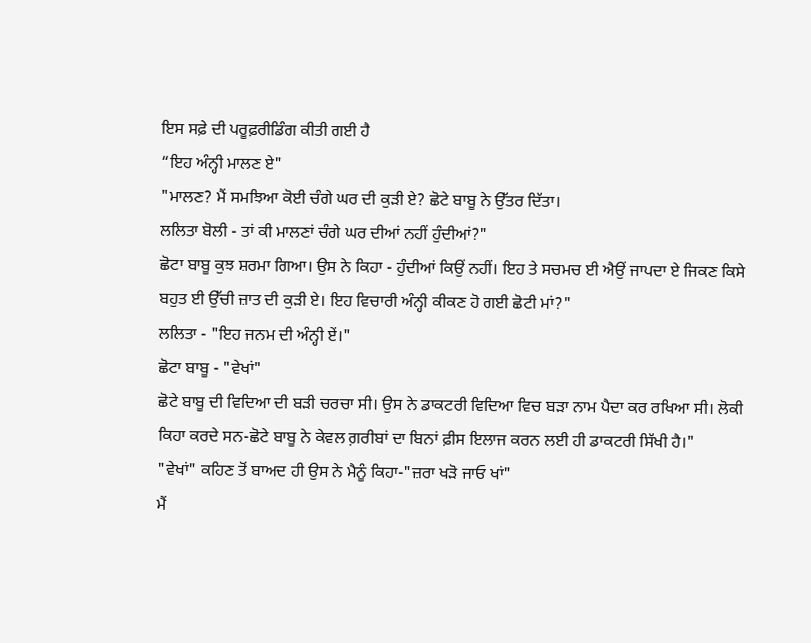ਇਸ ਸਫ਼ੇ ਦੀ ਪਰੂਫ਼ਰੀਡਿੰਗ ਕੀਤੀ ਗਈ ਹੈ
“ਇਹ ਅੰਨ੍ਹੀ ਮਾਲਣ ਏ"
"ਮਾਲਣ? ਮੈਂ ਸਮਝਿਆ ਕੋਈ ਚੰਗੇ ਘਰ ਦੀ ਕੁੜੀ ਏ? ਛੋਟੇ ਬਾਬੂ ਨੇ ਉੱਤਰ ਦਿੱਤਾ।
ਲਲਿਤਾ ਬੋਲੀ - ਤਾਂ ਕੀ ਮਾਲਣਾਂ ਚੰਗੇ ਘਰ ਦੀਆਂ ਨਹੀਂ ਹੁੰਦੀਆਂ?"
ਛੋਟਾ ਬਾਬੂ ਕੁਝ ਸ਼ਰਮਾ ਗਿਆ। ਉਸ ਨੇ ਕਿਹਾ - ਹੁੰਦੀਆਂ ਕਿਉਂ ਨਹੀਂ। ਇਹ ਤੇ ਸਚਮਚ ਈ ਐਉਂ ਜਾਪਦਾ ਏ ਜਿਕਣ ਕਿਸੇ ਬਹੁਤ ਈ ਉੱਚੀ ਜ਼ਾਤ ਦੀ ਕੁੜੀ ਏ। ਇਹ ਵਿਚਾਰੀ ਅੰਨ੍ਹੀ ਕੀਕਣ ਹੋ ਗਈ ਛੋਟੀ ਮਾਂ?"
ਲਲਿਤਾ - "ਇਹ ਜਨਮ ਦੀ ਅੰਨ੍ਹੀ ਏਂ।"
ਛੋਟਾ ਬਾਬੂ - "ਵੇਖਾਂ"
ਛੋਟੇ ਬਾਬੂ ਦੀ ਵਿਦਿਆ ਦੀ ਬੜੀ ਚਰਚਾ ਸੀ। ਉਸ ਨੇ ਡਾਕਟਰੀ ਵਿਦਿਆ ਵਿਚ ਬੜਾ ਨਾਮ ਪੈਦਾ ਕਰ ਰਖਿਆ ਸੀ। ਲੋਕੀ ਕਿਹਾ ਕਰਦੇ ਸਨ-ਛੋਟੇ ਬਾਬੂ ਨੇ ਕੇਵਲ ਗ਼ਰੀਬਾਂ ਦਾ ਬਿਨਾਂ ਫ਼ੀਸ ਇਲਾਜ ਕਰਨ ਲਈ ਹੀ ਡਾਕਟਰੀ ਸਿੱਖੀ ਹੈ।"
"ਵੇਖਾਂ" ਕਹਿਣ ਤੋਂ ਬਾਅਦ ਹੀ ਉਸ ਨੇ ਮੈਨੂੰ ਕਿਹਾ-"ਜ਼ਰਾ ਖੜੋ ਜਾਓ ਖਾਂ"
ਮੈਂ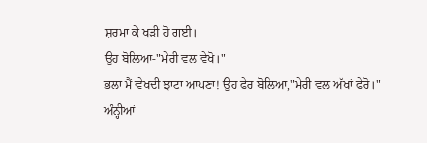ਸ਼ਰਮਾ ਕੇ ਖੜੀ ਹੋ ਗਈ।
ਉਹ ਬੋਲਿਆ-"ਮੇਰੀ ਵਲ ਵੇਖੋ।"
ਭਲਾ ਮੈਂ ਵੇਖਦੀ ਝਾਟਾ ਆਪਣਾ! ਉਹ ਫੇਰ ਬੋਲਿਆ,"ਮੇਰੀ ਵਲ ਅੱਖਾਂ ਫੇਰੋ।"
ਅੰਨ੍ਹੀਆਂ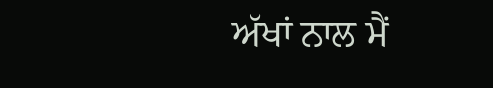ਅੱਖਾਂ ਨਾਲ ਮੈਂ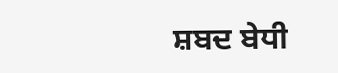ਸ਼ਬਦ ਬੇਧੀ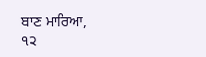ਬਾਣ ਮਾਰਿਆ,
੧੨